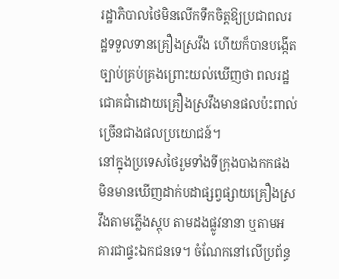រដ្ឋាភិបាលថៃមិនលើកទឹកចិត្តឱ្យប្រជាពលរដ្ឋទទួលទានគ្រឿងស្រវឹង ហើយក៏បានបង្កើតច្បាប់គ្រប់គ្រងព្រោះយល់ឃើញថា ពលរដ្ឋជោគជាំដោយគ្រឿងស្រវឹងមានផលប៉ះពាល់ច្រើនជាងផលប្រយោជន៍។
នៅក្នុងប្រទេសថៃរួមទាំងទីក្រុងបាងកកផង មិនមានឃើញដាក់បដាផ្សព្វផ្សាយគ្រឿងស្រវឹងតាមភ្លើងស្តុប តាមដងផ្លូវនានា ឬតាមអគារជាផ្ទះឯកជនទេ។ ចំណែកនៅលើប្រព័ន្ធ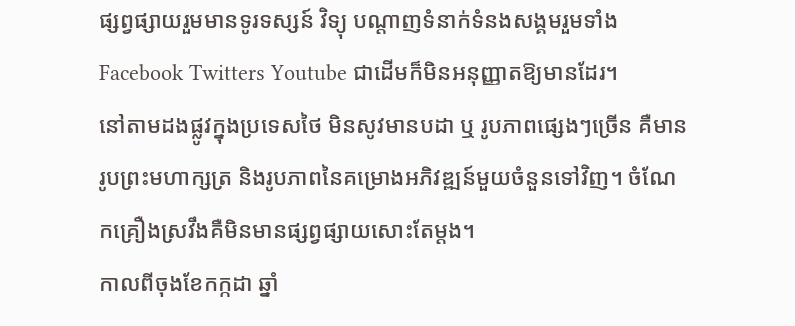ផ្សព្វផ្សាយរួមមានទូរទស្សន៍ វិទ្យុ បណ្តាញទំនាក់ទំនងសង្គមរួមទាំង Facebook Twitters Youtube ជាដើមក៏មិនអនុញ្ញាតឱ្យមានដែរ។
នៅតាមដងផ្លូវក្នុងប្រទេសថៃ មិនសូវមានបដា ឬ រូបភាពផ្សេងៗច្រើន គឺមានរូបព្រះមហាក្សត្រ និងរូបភាពនៃគម្រោងអភិវឌ្ឍន៍មួយចំនួនទៅវិញ។ ចំណែកគ្រឿងស្រវឹងគឺមិនមានផ្សព្វផ្សាយសោះតែម្តង។
កាលពីចុងខែកក្កដា ឆ្នាំ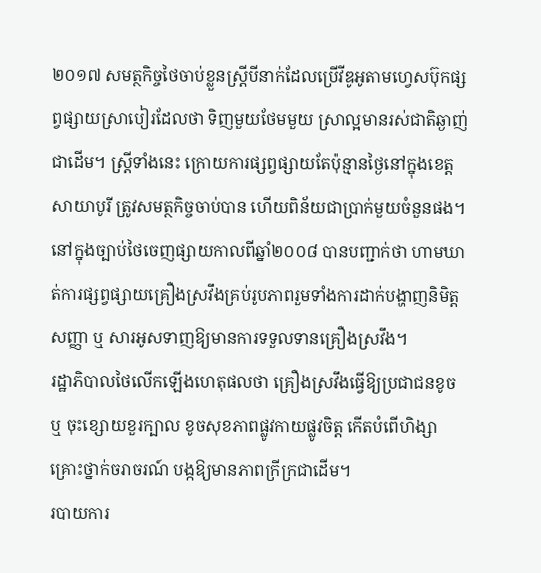២០១៧ សមត្ថកិច្ចថៃចាប់ខ្លួនស្ត្រីបីនាក់ដែលប្រើវីឌូអូតាមហ្វេសប៊ុកផ្សព្វផ្សាយស្រាបៀរដែលថា ទិញមួយថែមមួយ ស្រាល្អមានរស់ជាតិឆ្ងាញ់ជាដើម។ ស្ត្រីទាំងនេះ ក្រោយការផ្សព្វផ្សាយតែប៉ុន្មានថ្ងៃនៅក្នុងខេត្តសាយាបូរី ត្រូវសមត្ថកិច្ចចាប់បាន ហើយពិន័យជាប្រាក់មួយចំនួនផង។
នៅក្នុងច្បាប់ថៃចេញផ្សាយកាលពីឆ្នាំ២០០៨ បានបញ្ជាក់ថា ហាមឃាត់ការផ្សព្វផ្សាយគ្រឿងស្រវឹងគ្រប់រូបភាពរួមទាំងការដាក់បង្ហាញនិមិត្តសញ្ញា ឬ សារអូសទាញឱ្យមានការទទួលទានគ្រឿងស្រវឹង។
រដ្ឋាភិបាលថៃលើកឡើងហេតុផលថា គ្រឿងស្រវឹងធ្វើឱ្យប្រជាជនខូច ឬ ចុះខ្សោយខួរក្បាល ខូចសុខភាពផ្លូវកាយផ្លូវចិត្ត កើតបំពើហិង្សា គ្រោះថ្នាក់ចរាចរណ៍ បង្កឱ្យមានភាពក្រីក្រជាដើម។
របាយការ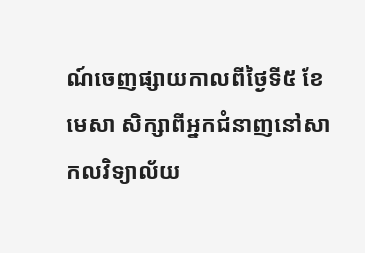ណ៍ចេញផ្សាយកាលពីថ្ងៃទី៥ ខែមេសា សិក្សាពីអ្នកជំនាញនៅសាកលវិទ្យាល័យ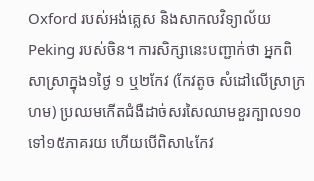Oxford របស់អង់គ្លេស និងសាកលវិទ្យាល័យ Peking របស់ចិន។ ការសិក្សានេះបញ្ជាក់ថា អ្នកពិសាស្រាក្នុង១ថ្ងៃ ១ ឬ២កែវ (កែវតូច សំដៅលើស្រាក្រហម) ប្រឈមកើតជំងឺដាច់សរសៃឈាមខួរក្បាល១០ ទៅ១៥ភាគរយ ហើយបើពិសា៤កែវ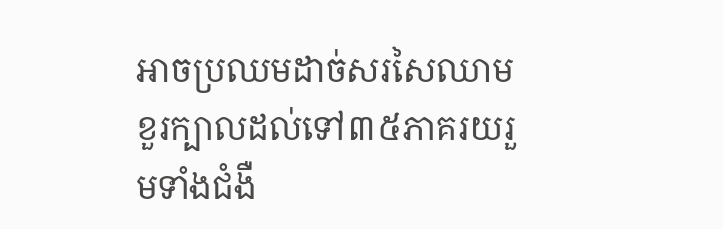អាចប្រឈមដាច់សរសៃឈាមខួរក្បាលដល់ទៅ៣៥ភាគរយរួមទាំងជំងឺ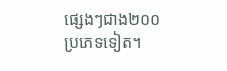ផ្សេងៗជាង២០០ប្រភេទទៀត។